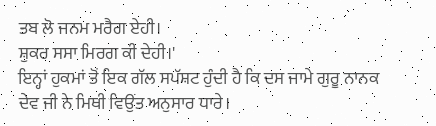ਤਬ ਲੋ ਜਨਮ ਮਰੈਗ ਏਹੀ।
ਸ਼ੁਕਰ ਸਸਾ ਮਿਰਗ ਕੀ ਦੇਹੀ।'
ਇਨ੍ਹਾਂ ਹੁਕਮਾਂ ਤੋਂ ਇਕ ਗੱਲ ਸਪੱਸ਼ਟ ਹੁੰਦੀ ਹੈ ਕਿ ਦਸ ਜਾਮੇ ਗੁਰੂ ਨਾਨਕ ਦੇਵ ਜੀ ਨੇ ਮਿਥੀ ਵਿਉਂਤ ਅਨੁਸਾਰ ਧਾਰੇ।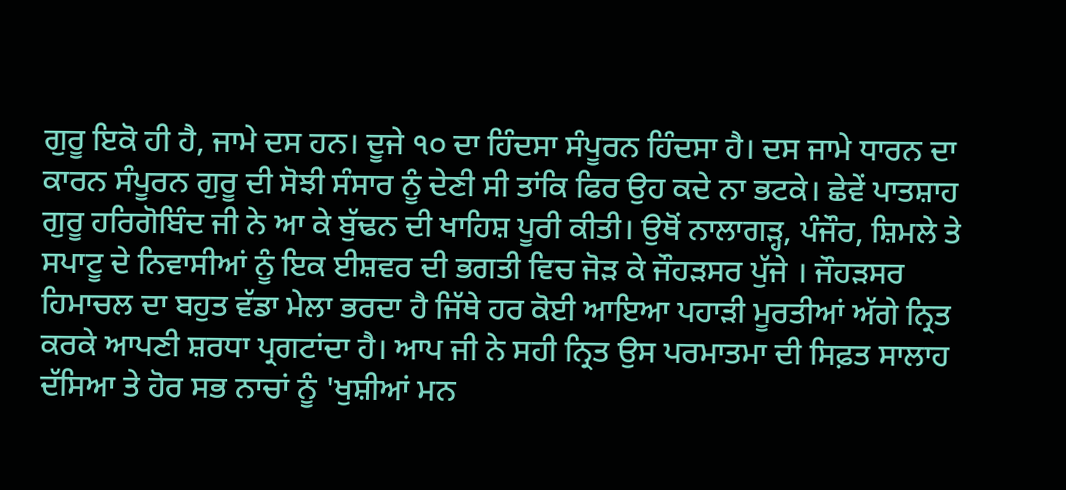ਗੁਰੂ ਇਕੋ ਹੀ ਹੈ, ਜਾਮੇ ਦਸ ਹਨ। ਦੂਜੇ ੧੦ ਦਾ ਹਿੰਦਸਾ ਸੰਪੂਰਨ ਹਿੰਦਸਾ ਹੈ। ਦਸ ਜਾਮੇ ਧਾਰਨ ਦਾ ਕਾਰਨ ਸੰਪੂਰਨ ਗੁਰੂ ਦੀ ਸੋਝੀ ਸੰਸਾਰ ਨੂੰ ਦੇਣੀ ਸੀ ਤਾਂਕਿ ਫਿਰ ਉਹ ਕਦੇ ਨਾ ਭਟਕੇ। ਛੇਵੇਂ ਪਾਤਸ਼ਾਹ ਗੁਰੂ ਹਰਿਗੋਬਿੰਦ ਜੀ ਨੇ ਆ ਕੇ ਬੁੱਢਨ ਦੀ ਖਾਹਿਸ਼ ਪੂਰੀ ਕੀਤੀ। ਉਥੋਂ ਨਾਲਾਗੜ੍ਹ, ਪੰਜੌਰ, ਸ਼ਿਮਲੇ ਤੇ ਸਪਾਟੂ ਦੇ ਨਿਵਾਸੀਆਂ ਨੂੰ ਇਕ ਈਸ਼ਵਰ ਦੀ ਭਗਤੀ ਵਿਚ ਜੋੜ ਕੇ ਜੌਹੜਸਰ ਪੁੱਜੇ । ਜੌਹੜਸਰ ਹਿਮਾਚਲ ਦਾ ਬਹੁਤ ਵੱਡਾ ਮੇਲਾ ਭਰਦਾ ਹੈ ਜਿੱਥੇ ਹਰ ਕੋਈ ਆਇਆ ਪਹਾੜੀ ਮੂਰਤੀਆਂ ਅੱਗੇ ਨ੍ਰਿਤ ਕਰਕੇ ਆਪਣੀ ਸ਼ਰਧਾ ਪ੍ਰਗਟਾਂਦਾ ਹੈ। ਆਪ ਜੀ ਨੇ ਸਹੀ ਨ੍ਰਿਤ ਉਸ ਪਰਮਾਤਮਾ ਦੀ ਸਿਫ਼ਤ ਸਾਲਾਹ ਦੱਸਿਆ ਤੇ ਹੋਰ ਸਭ ਨਾਚਾਂ ਨੂੰ 'ਖੁਸ਼ੀਆਂ ਮਨ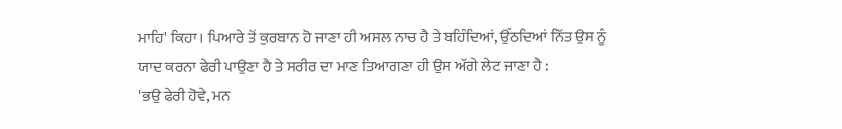ਮਾਹਿ' ਕਿਹਾ। ਪਿਆਰੇ ਤੋਂ ਕੁਰਬਾਨ ਹੋ ਜਾਣਾ ਹੀ ਅਸਲ ਨਾਚ ਹੈ ਤੇ ਬਹਿੰਦਿਆਂ, ਉੱਠਦਿਆਂ ਨਿੱਤ ਉਸ ਨੂੰ ਯਾਦ ਕਰਨਾ ਫੇਰੀ ਪਾਉਣਾ ਹੈ ਤੇ ਸਰੀਰ ਦਾ ਮਾਣ ਤਿਆਗਣਾ ਹੀ ਉਸ ਅੱਗੇ ਲੇਟ ਜਾਣਾ ਹੈ :
'ਭਉ ਫੇਰੀ ਹੋਵੇ, ਮਨ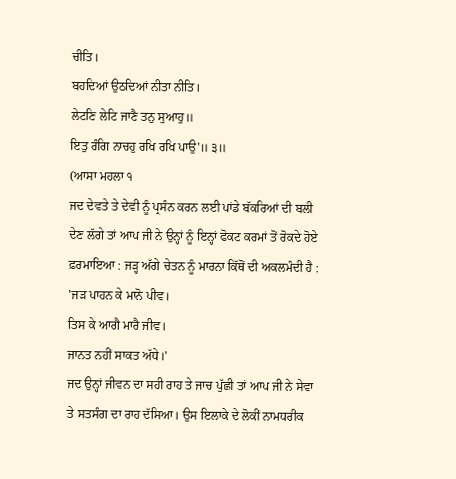ਚੀਤਿ।
ਬਹਦਿਆਂ ਉਠਦਿਆਂ ਨੀਤਾ ਨੀਤਿ।
ਲੇਟਣਿ ਲੇਟਿ ਜਾਣੈ ਤਨੁ ਸੁਆਹੁ॥
ਇਤੁ ਰੰਗਿ ਨਾਚਹੁ ਰਖਿ ਰਖਿ ਪਾਉ'॥ ੩॥
(ਆਸਾ ਮਹਲਾ ੧
ਜਦ ਦੇਵਤੇ ਤੇ ਦੇਵੀ ਨੂੰ ਪ੍ਰਸੰਨ ਕਰਨ ਲਈ ਪਾਂਡੇ ਬੱਕਰਿਆਂ ਦੀ ਬਲੀ ਦੇਣ ਲੱਗੇ ਤਾਂ ਆਪ ਜੀ ਨੇ ਉਨ੍ਹਾਂ ਨੂੰ ਇਨ੍ਹਾਂ ਫੋਕਟ ਕਰਮਾਂ ਤੋਂ ਰੋਕਦੇ ਹੋਏ ਫ਼ਰਮਾਇਆ : ਜੜ੍ਹ ਅੱਗੇ ਚੇਤਨ ਨੂੰ ਮਾਰਨਾ ਕਿੱਥੋਂ ਦੀ ਅਕਲਮੰਦੀ ਹੈ :
'ਜੜ ਪਾਹਨ ਕੇ ਮਾਨੋ ਪੀਵ।
ਤਿਸ ਕੇ ਆਗੈ ਮਾਰੈ ਜੀਵ।
ਜਾਨਤ ਨਹੀਂ ਸਾਕਤ ਅੱਧੇ।'
ਜਦ ਉਨ੍ਹਾਂ ਜੀਵਨ ਦਾ ਸਹੀ ਰਾਹ ਤੇ ਜਾਚ ਪੁੱਛੀ ਤਾਂ ਆਪ ਜੀ ਨੇ ਸੇਵਾ ਤੇ ਸਤਸੰਗ ਦਾ ਰਾਹ ਦੱਸਿਆ। ਉਸ ਇਲਾਕੇ ਦੇ ਲੋਕੀਂ ਨਾਮਧਰੀਕ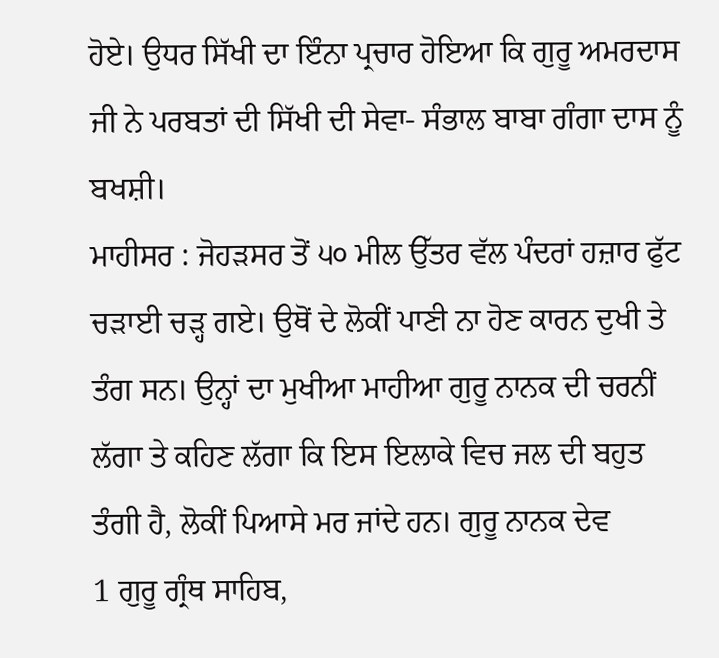ਹੋਏ। ਉਧਰ ਸਿੱਖੀ ਦਾ ਇੰਨਾ ਪ੍ਰਚਾਰ ਹੋਇਆ ਕਿ ਗੁਰੂ ਅਮਰਦਾਸ ਜੀ ਨੇ ਪਰਬਤਾਂ ਦੀ ਸਿੱਖੀ ਦੀ ਸੇਵਾ- ਸੰਭਾਲ ਬਾਬਾ ਗੰਗਾ ਦਾਸ ਨੂੰ ਬਖਸ਼ੀ।
ਮਾਹੀਸਰ : ਜੋਹੜਸਰ ਤੋਂ ੫੦ ਮੀਲ ਉੱਤਰ ਵੱਲ ਪੰਦਰਾਂ ਹਜ਼ਾਰ ਫੁੱਟ ਚੜਾਈ ਚੜ੍ਹ ਗਏ। ਉਥੋਂ ਦੇ ਲੋਕੀਂ ਪਾਣੀ ਨਾ ਹੋਣ ਕਾਰਨ ਦੁਖੀ ਤੇ ਤੰਗ ਸਨ। ਉਨ੍ਹਾਂ ਦਾ ਮੁਖੀਆ ਮਾਹੀਆ ਗੁਰੂ ਨਾਨਕ ਦੀ ਚਰਨੀਂ ਲੱਗਾ ਤੇ ਕਹਿਣ ਲੱਗਾ ਕਿ ਇਸ ਇਲਾਕੇ ਵਿਚ ਜਲ ਦੀ ਬਹੁਤ ਤੰਗੀ ਹੈ, ਲੋਕੀਂ ਪਿਆਸੇ ਮਰ ਜਾਂਦੇ ਹਨ। ਗੁਰੂ ਨਾਨਕ ਦੇਵ
1 ਗੁਰੂ ਗ੍ਰੰਥ ਸਾਹਿਬ,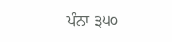ਪੰਨਾ ੩੫੦